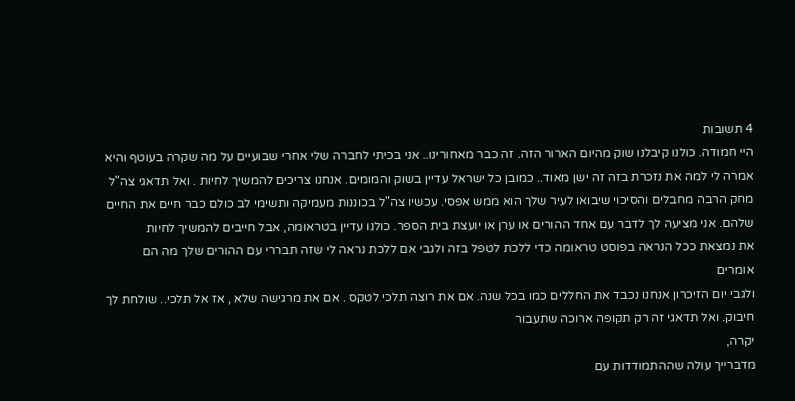4 תשובות
היי חמודה. כולנו קיבלנו שוק מהיום הארור הזה. זה כבר מאחורינו.. אני בכיתי לחברה שלי אחרי שבועיים על מה שקרה בעוטף והיא אמרה לי למה את נזכרת בזה זה ישן מאוד.. כמובן כל ישראל עדיין בשוק והמומים. אנחנו צריכים להמשיך לחיות . ואל תדאגי צה"ל מחק הרבה מחבלים והסיכוי שיבואו לעיר שלך הוא ממש אפסי. עכשיו צה"ל בכוננות מעמיקה ותשימי לב כולם כבר חיים את החיים שלהם. אני מציעה לך לדבר עם אחד ההורים או ערן או יועצת בית הספר. כולנו עדיין בטראומה, אבל חייבים להמשיך לחיות
את נמצאת ככל הנראה בפוסט טראומה כדי ללכת לטפל בזה ולגבי אם ללכת נראה לי שזה תבררי עם ההורים שלך מה הם אומרים
ולגבי יום הזיכרון אנחנו נכבד את החללים כמו בכל שנה. אם את רוצה תלכי לטקס . אם את מרגישה שלא , אז אל תלכי.. שולחת לך חיבוק. ואל תדאגי זה רק תקופה ארוכה שתעבור
יקרה,
מדברייך עולה שההתמודדות עם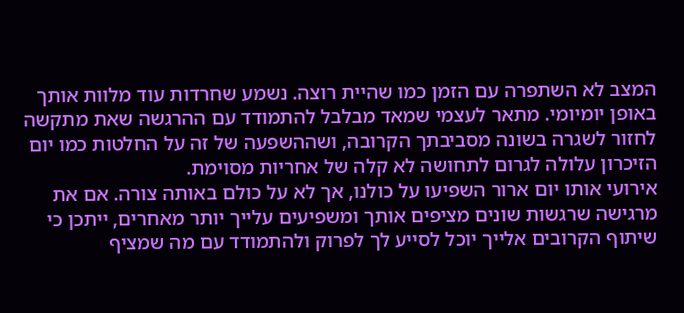המצב לא השתפרה עם הזמן כמו שהיית רוצה. נשמע שחרדות עוד מלוות אותך באופן יומיומי. מתאר לעצמי שמאד מבלבל להתמודד עם ההרגשה שאת מתקשה לחזור לשגרה בשונה מסביבתך הקרובה, ושההשפעה של זה על החלטות כמו יום הזיכרון עלולה לגרום לתחושה לא קלה של אחריות מסוימת.
אירועי אותו יום ארור השפיעו על כולנו, אך לא על כולם באותה צורה. אם את מרגישה שרגשות שונים מציפים אותך ומשפיעים עלייך יותר מאחרים, ייתכן כי שיתוף הקרובים אלייך יוכל לסייע לך לפרוק ולהתמודד עם מה שמציף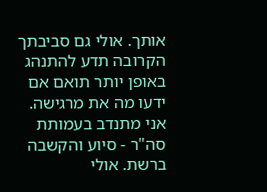אותך. אולי גם סביבתך הקרובה תדע להתנהג באופן יותר תואם אם ידעו מה את מרגישה.
אני מתנדב בעמותת סה"ר - סיוע והקשבה ברשת. אולי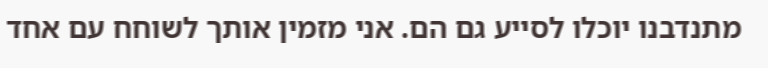מתנדבנו יוכלו לסייע גם הם. אני מזמין אותך לשוחח עם אחד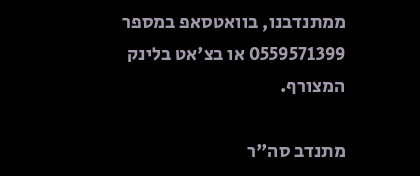ממתנדבנו, בוואטסאפ במספר 0559571399 או בצ'אט בלינק המצורף.

מתנדב סה"ר